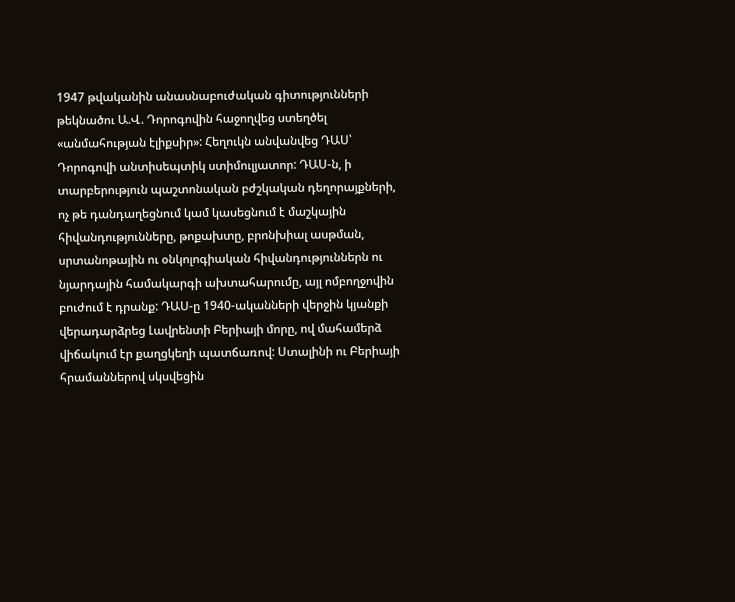1947 թվականին անասնաբուժական գիտությունների թեկնածու Ա.Վ. Դորոգովին հաջողվեց ստեղծել «անմահության էլիքսիր»: Հեղուկն անվանվեց ԴԱՍ՝ Դորոգովի անտիսեպտիկ ստիմուլյատոր: ԴԱՍ-ն, ի տարբերություն պաշտոնական բժշկական դեղորայքների, ոչ թե դանդաղեցնում կամ կասեցնում է մաշկային հիվանդությունները, թոքախտը, բրոնխիալ ասթման, սրտանոթային ու օնկոլոգիական հիվանդություններն ու նյարդային համակարգի ախտահարումը, այլ ոմբողջովին բուժում է դրանք: ԴԱՍ-ը 1940-ականների վերջին կյանքի վերադարձրեց Լավրենտի Բերիայի մորը, ով մահամերձ վիճակում էր քաղցկեղի պատճառով: Ստալինի ու Բերիայի հրամաններով սկսվեցին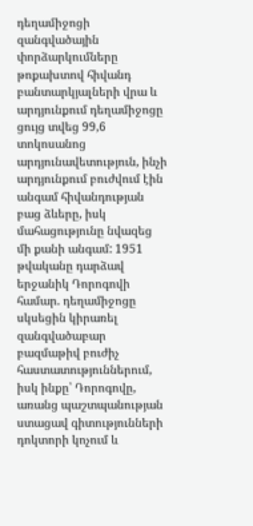դեղամիջոցի զանգվածային փորձարկումները թոքախտով հիվանդ բանտարկյալների վրա և արդյունքում դեղամիջոցը ցույց տվեց 99,6 տոկոսանոց արդյունավետություն, ինչի արդյունքում բուժվում էին անգամ հիվանդության բաց ձևերը, իսկ մահացությունը նվազեց մի քանի անգամ: 1951 թվականը դարձավ երջանիկ Դորոգովի համար. դեղամիջոցը սկսեցին կիրառել զանգվածաբար բազմաթիվ բուժիչ հաստատություններում, իսկ ինքը՝ Դորոգովը, առանց պաշտպանության ստացավ գիտությունների դոկտորի կոչում և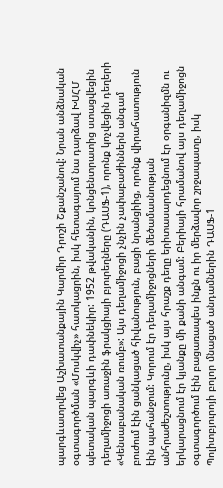պարգևատրվեց Աշխատանքային Կարմիր Դրոշի Շքանշանով: Նրան անձնական օգտագործման «Մոսկվիչ» հատկացրին, իսկ հետագայում նա դարձավ ԽՍՀՄ պետական պարգևի դափնեկիր: 1952 թվականին, կոնցենտրատից ստացվեցին դեղամիջոցի առաջին ֆրակցիայի բյուրեղները (ԴԱՍՖ-1), որոնք կոչվեցին դեղերի «Կենսաբանական ռումբ»: Այս դեղամիջոցի չնչին չափաբաժիններն անգամ բուժում էին ցանկացած հիվանություն, բացի նրանցիից, որոնք վիրահատություն էին պահանջում: Կորում էր դեղամիջոցների մեծամասնության անհրաժեշտությունը, իսկ այս հրաշք դեղը երիտասարդեցնում էր օրգանիզմն ու երկարացնում էր կյանքը մի քանի անգամ: Բերիայի հրամանով այս դեղամիջոցն օգտագործում էին բացառապես ինքն ու իր մերձավոր շրջապատը, իսկ Պոլիտբյուրոյի բոլոր մնացած անդամներին ԴԱՍՖ-1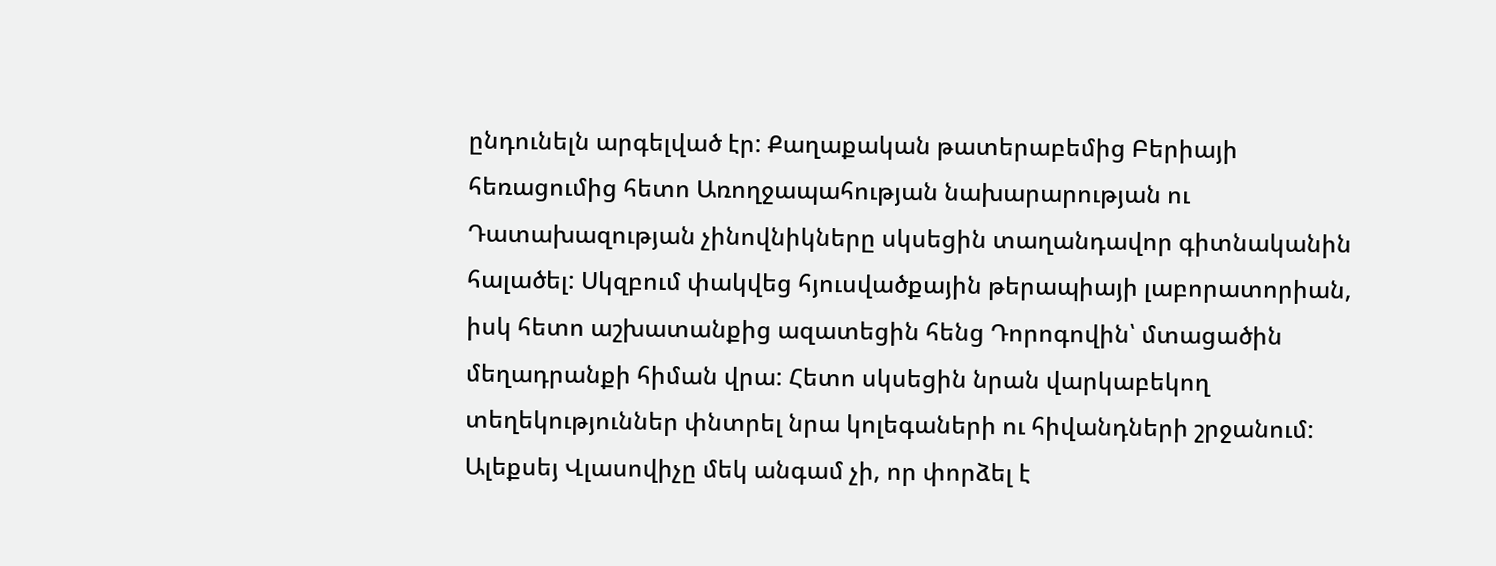ընդունելն արգելված էր: Քաղաքական թատերաբեմից Բերիայի հեռացումից հետո Առողջապահության նախարարության ու Դատախազության չինովնիկները սկսեցին տաղանդավոր գիտնականին հալածել: Սկզբում փակվեց հյուսվածքային թերապիայի լաբորատորիան, իսկ հետո աշխատանքից ազատեցին հենց Դորոգովին՝ մտացածին մեղադրանքի հիման վրա: Հետո սկսեցին նրան վարկաբեկող տեղեկություններ փնտրել նրա կոլեգաների ու հիվանդների շրջանում: Ալեքսեյ Վլասովիչը մեկ անգամ չի, որ փորձել է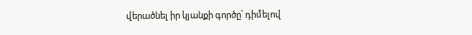վերածնել իր կյանքի գործը՝ դիմելով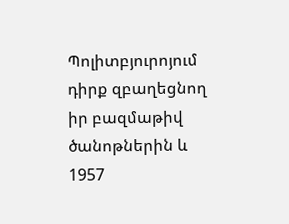Պոլիտբյուրոյում դիրք զբաղեցնող իր բազմաթիվ ծանոթներին և 1957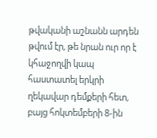թվականի աշնանն արդեն թվում էր, թե նրան ուր որ է կհաջողվի կապ հաստատել երկրի ղեկավար դեմքերի հետ, բայց հոկտեմբերի 8-ին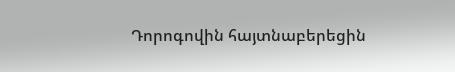Դորոգովին հայտնաբերեցին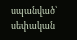սպանված՝ սեփական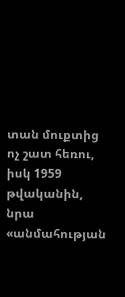տան մուքտից ոչ շատ հեռու, իսկ 1959 թվականին, նրա «անմահության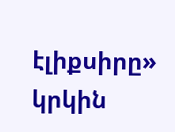էլիքսիրը» կրկին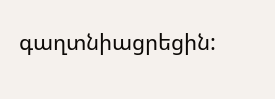գաղտնիացրեցին: